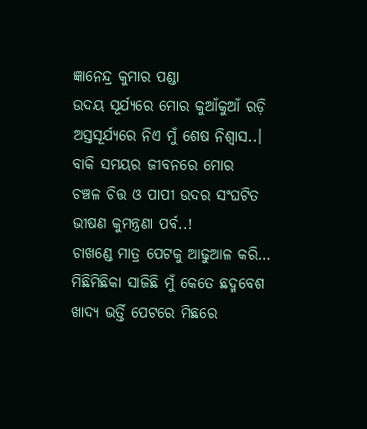ଜ୍ଞାନେନ୍ଦ୍ର କୁମାର ପଣ୍ଡା
ଉଦୟ ସୂର୍ଯ୍ୟରେ ମୋର କୁଆଁକୁଆଁ ରଡ଼ି
ଅସ୍ତସୂର୍ଯ୍ୟରେ ନିଏ ମୁଁ ଶେଷ ନିଶ୍ବାସ..।
ବାକି ସମୟର ଜୀବନରେ ମୋର
ଚଞ୍ଚଳ ଚିତ୍ତ ଓ ପାପୀ ଉଦର ସଂଘଟିତ
ଭୀଷଣ କୁମନ୍ତ୍ରଣା ପର୍ବ..!
ଚାଖଣ୍ଡେ ମାତ୍ର ପେଟକୁ ଆଢୁଆଳ କରି…
ମିଛିମିଛିକା ସାଜିଛି ମୁଁ କେତେ ଛଦ୍ମବେଶ
ଖାଦ୍ୟ ଭର୍ତ୍ତି ପେଟରେ ମିଛରେ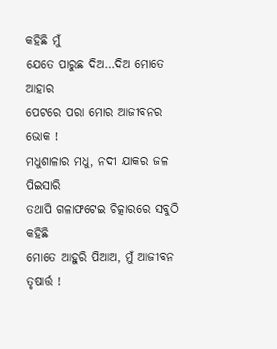କହିଛି ମୁଁ
ଯେତେ ପାରୁଛ ଦିଅ…ଦିଅ ମୋତେ ଆହାର
ପେଟରେ ପରା ମୋର ଆଜୀବନର ଭୋକ !
ମଧୁଶାଳାର ମଧୁ, ନଦୀ ଯାକର ଜଳ ପିଇସାରି
ତଥାପି ଗଳାଫଟେଇ ଚିତ୍କାରରେ ସବୁଠି କହିଛି
ମୋତେ ଆହୁରି ପିଆଅ, ମୁଁ ଆଜୀବନ ତୃଷାର୍ତ୍ତ !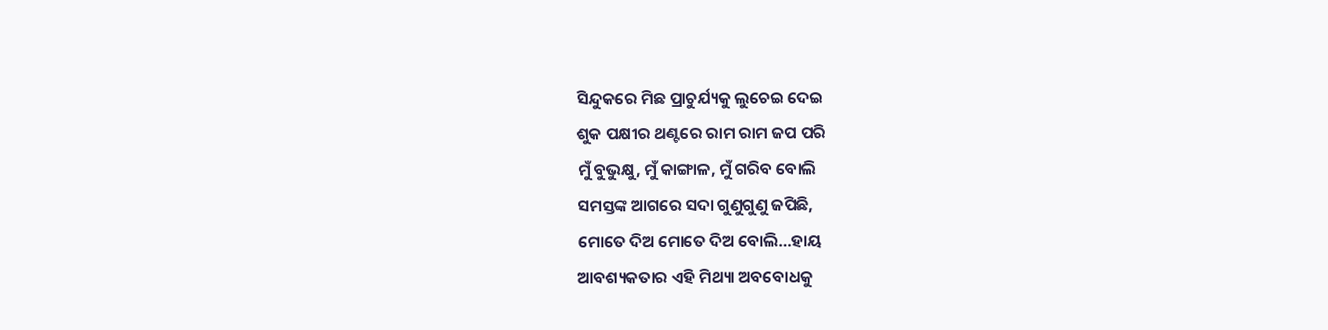ସିନ୍ଦୁକରେ ମିଛ ପ୍ରାଚୁର୍ଯ୍ୟକୁ ଲୁଚେଇ ଦେଇ
ଶୁକ ପକ୍ଷୀର ଥଣ୍ଟରେ ରାମ ରାମ ଜପ ପରି
ମୁଁ ବୁଭୁକ୍ଷୁ, ମୁଁ କାଙ୍ଗାଳ, ମୁଁ ଗରିବ ବୋଲି
ସମସ୍ତଙ୍କ ଆଗରେ ସଦା ଗୁଣୁଗୁଣୁ ଜପିଛି,
ମୋତେ ଦିଅ ମୋତେ ଦିଅ ବୋଲି…ହାୟ
ଆବଶ୍ୟକତାର ଏହି ମିଥ୍ୟା ଅବବୋଧକୁ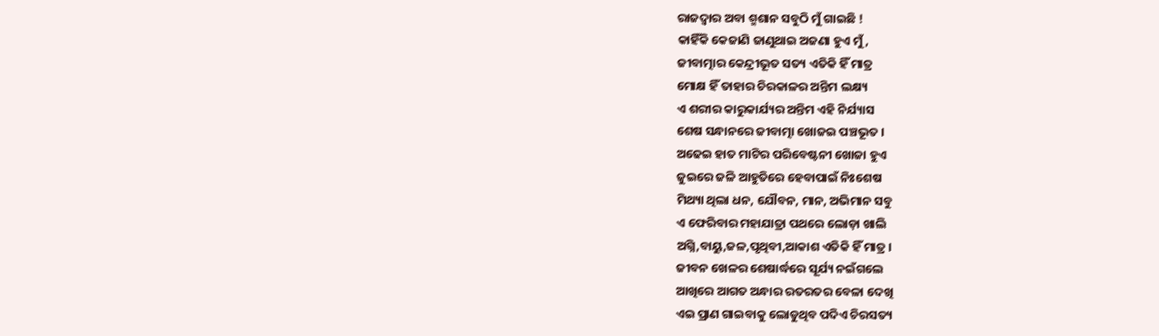ରାଜଦ୍ୱାର ଅବା ଶ୍ମଶାନ ସବୁଠି ମୁଁ ଗାଇଛି !
କାହିଁକି କେଜାଣି ଜାଣୁଥାଇ ଅଜଣା ହୁଏ ମୁଁ,
ଜୀବାତ୍ମାର କେନ୍ଦ୍ରୀଭୂତ ସତ୍ୟ ଏତିକି ହିଁ ମାତ୍ର
ମୋକ୍ଷ ହିଁ ତାହାର ଚିରକାଳର ଅନ୍ତିମ ଲକ୍ଷ୍ୟ
ଏ ଶରୀର କାରୁକାର୍ଯ୍ୟର ଅନ୍ତିମ ଏହି ନିର୍ଯ୍ୟାସ
ଶେଷ ସନ୍ଧାନରେ ଜୀବାତ୍ମା ଖୋଜଇ ପଞ୍ଚଭୂତ ।
ଅଢେଇ ହାତ ମାଟିର ପରିବେଷ୍ଟନୀ ଖୋଜା ହୁଏ
ଜୁଇରେ ଜଳି ଆହୁତିରେ ହେବାପାଇଁ ନିଃଶେଷ
ମିଥ୍ୟା ଥିଲା ଧନ, ଯୌବନ, ମାନ, ଅଭିମାନ ସବୁ
ଏ ଫେରିବାର ମହାଯାତ୍ରା ପଥରେ ଲୋଡ଼ା ଖାଲି
ଅଗ୍ନି,ବାୟୁ,ଜଳ,ପୃଥିବୀ,ଆକାଶ ଏତିକି ହିଁ ମାତ୍ର ।
ଜୀବନ ଖେଳର ଶେଷାର୍ଦ୍ଧରେ ସୂର୍ଯ୍ୟ ନଇଁଗଲେ
ଆଖିରେ ଆଗତ ଅନ୍ଧାର ରତରତର ବେଳା ଦେଖି
ଏଇ ପ୍ରାଣ ଗାଇବାକୁ ଲୋଡୁଥିବ ପଦିଏ ଚିରସତ୍ୟ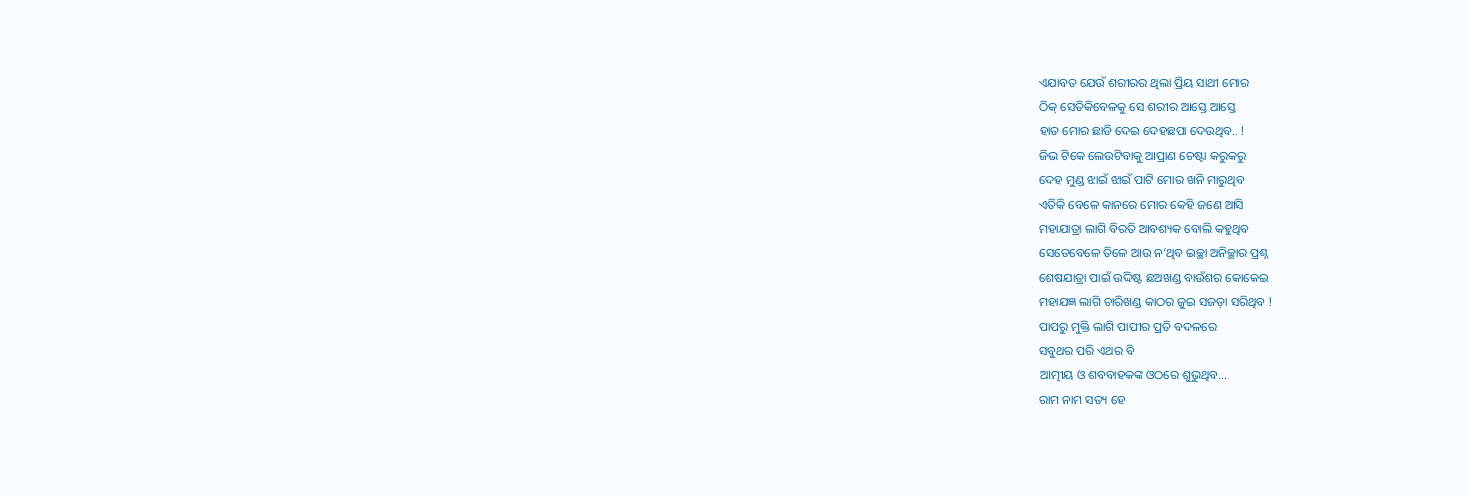ଏଯାବତ ଯେଉଁ ଶରୀରର ଥିଲା ପ୍ରିୟ ସାଥୀ ମୋର
ଠିକ୍ ସେତିକିବେଳକୁ ସେ ଶରୀର ଆସ୍ତେ ଆସ୍ତେ
ହାତ ମୋର ଛାଡି ଦେଇ ଦେହଛପା ଦେଉଥିବ.. !
ଜିଭ ଟିକେ ଲେଉଟିବାକୁ ଆପ୍ରାଣ ଚେଷ୍ଟା କରୁକରୁ
ଦେହ ମୁଣ୍ଡ ଝାଇଁ ଝାଇଁ ପାଟି ମୋର ଖନି ମାରୁଥିବ
ଏତିକି ବେଳେ କାନରେ ମୋର କେହି ଜଣେ ଆସି
ମହାଯାତ୍ରା ଲାଗି ବିରତି ଆବଶ୍ୟକ ବୋଲି କହୁଥିବ
ସେତେବେଳେ ତିଳେ ଆଉ ନ’ଥିବ ଇଚ୍ଛା ଅନିଚ୍ଛାର ପ୍ରଶ୍ନ
ଶେଷଯାତ୍ରା ପାଇଁ ଉଦ୍ଦିଷ୍ଟ ଛଅଖଣ୍ଡ ବାଉଁଶର କୋକେଇ
ମହାଯଜ୍ଞ ଲାଗି ଚାରିଖଣ୍ଡ କାଠର ଜୁଇ ସଜଡ଼ା ସରିଥିବ !
ପାପରୁ ମୁକ୍ତି ଲାଗି ପାପୀର ପ୍ରତି ବଦଳରେ
ସବୁଥର ପରି ଏଥର ବି
ଆତ୍ମୀୟ ଓ ଶବବାହକଙ୍କ ଓଠରେ ଶୁଭୁଥିବ…
ରାମ ନାମ ସତ୍ୟ ହେ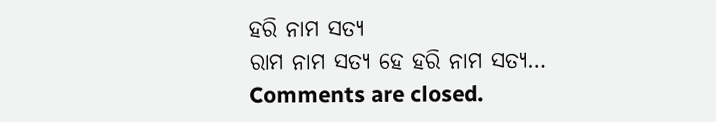ହରି ନାମ ସତ୍ୟ
ରାମ ନାମ ସତ୍ୟ ହେ ହରି ନାମ ସତ୍ୟ…
Comments are closed.